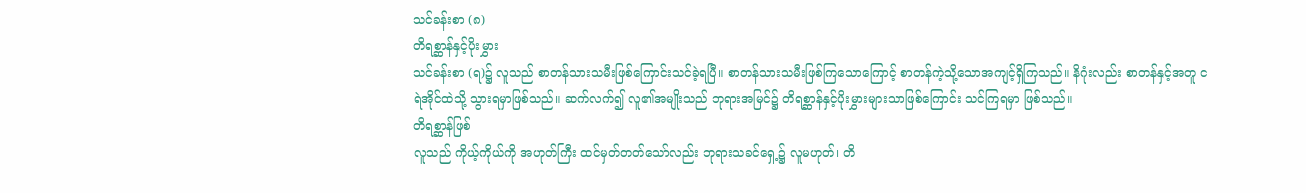သင်ခန်းစာ (၈)
တိရစ္ဆာန်နှင့်ပိုးမွှား
သင်ခန်းစာ (ရ)၌ လူသည် စာတန်သားသမီးဖြစ်ကြောင်းသင်ခဲ့ရပြီ။ စာတန်သားသမီးဖြစ်ကြသောကြောင့် စာတန်ကဲ့သို့သောအကျင့်ရှိကြသည်။ နိဂုံးလည်း စာတန်နှင့်အတူ ငရဲအိုင်ထဲသို့ သွားရမှာဖြစ်သည်။ ဆက်လက်၍ လူ၏အမျိုးသည် ဘုရားအမြင်၌ တိရစ္ဆာန်နှင့်ပိုးမွှားများသာဖြစ်ကြောင်း သင်ကြရမှာ ဖြစ်သည်။
တိရစ္ဆာန်ဖြစ်
လူသည် ကိုယ့်ကိုယ်ကို အဟုတ်ကြီး ထင်မှတ်တတ်သော်လည်း ဘုရားသခင်ရှေ့၌ လူမဟုတ်၊ တိ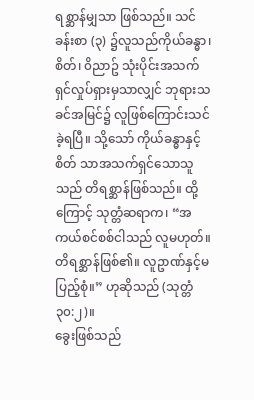ရစ္ဆာန်မျှသာ ဖြစ်သည်။ သင်ခန်းစာ (၃) ၌လူသည်ကိုယ်ခန္ဓာ၊ စိတ်၊ ၀ိညာဥ် သုံးပိုင်းအသက်ရှင်လှုပ်ရှားမှသာလျှင် ဘုရားသခင်အမြင်၌ လူဖြစ်ကြောင်းသင်ခဲ့ရပြီ။ သို့သော် ကိုယ်ခန္ဓာနှင့် စိတ် သာအသက်ရှင်သောသူသည် တိရစ္ဆာန်ဖြစ်သည်။ ထို့ကြောင့် သုတ္တံဆရာက၊ “အကယ်စင်စစ်ငါသည် လူမဟုတ်။ တိရစ္ဆာန်ဖြစ်၏။ လူဥာဏ်နှင့်မပြည့်စုံ။” ဟုဆိုသည် (သုတ္တံ ၃၀:၂)။
ခွေးဖြစ်သည်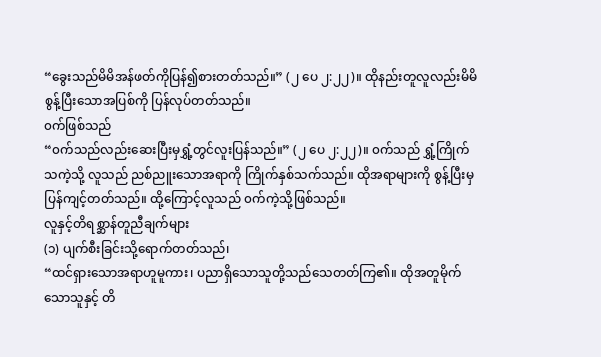“ခွေးသည်မိမိအန်ဖတ်ကိုပြန်၍စားတတ်သည်။” (၂ ပေ ၂:၂၂)။ ထိုနည်းတူလူလည်းမိမိစွန့်ပြီးသောအပြစ်ကို ပြန်လုပ်တတ်သည်။
၀က်ဖြစ်သည်
“၀က်သည်လည်းဆေးပြီးမှရွှံ့တွင်လူးပြန်သည်။” (၂ ပေ ၂:၂၂)။ ၀က်သည် ရွှံ့ကြိုက်သကဲ့သို့ လူသည် ညစ်ညူးသောအရာကို ကြိုက်နှစ်သက်သည်။ ထိုအရာများကို စွန့်ပြီးမှပြန်ကျင့်တတ်သည်။ ထို့ကြောင့်လူသည် ၀က်ကဲ့သို့ဖြစ်သည်။
လူနှင့်တိရစ္ဆာန်တူညီချက်များ
(၁) ပျက်စီးခြင်းသို့ရောက်တတ်သည်၊
“ထင်ရှားသောအရာဟူမူကား၊ ပညာရှိသောသူတို့သည်သေတတ်ကြ၏။ ထိုအတူမိုက်သောသူနှင့် တိ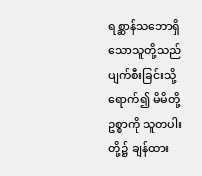ရစ္ဆာန်သဘောရှိသောသူတို့သည် ပျက်စီးခြင်းသို့ ရောက်၍ မိမိတို့ ဥစ္စာကို သူတပါးတို့၌ ချန်ထား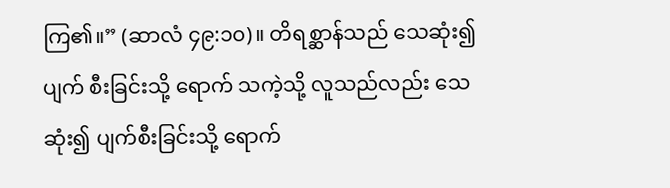ကြ၏။” (ဆာလံ ၄၉:၁၀)။ တိရစ္ဆာန်သည် သေဆုံး၍ ပျက် စီးခြင်းသို့ ရောက် သကဲ့သို့ လူသည်လည်း သေဆုံး၍ ပျက်စီးခြင်းသို့ ရောက်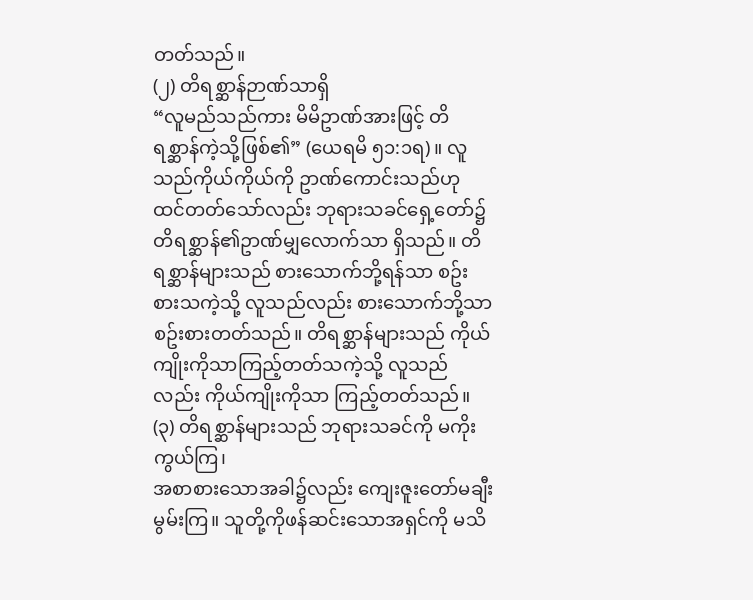တတ်သည်။
(၂) တိရစ္ဆာန်ဉာဏ်သာရှိ
“လူမည်သည်ကား မိမိဥာဏ်အားဖြင့် တိရစ္ဆာန်ကဲ့သို့ဖြစ်၏” (ယေရမိ ၅၁:၁ရ)။ လူသည်ကိုယ်ကိုယ်ကို ဥာဏ်ကောင်းသည်ဟု ထင်တတ်သော်လည်း ဘုရားသခင်ရှေ့တော်၌ တိရစ္ဆာန်၏ဥာဏ်မျှလောက်သာ ရှိသည်။ တိရစ္ဆာန်များသည် စားသောက်ဘို့ရန်သာ စဥ်းစားသကဲ့သို့ လူသည်လည်း စားသောက်ဘို့သာ စဥ်းစားတတ်သည်။ တိရစ္ဆာန်များသည် ကိုယ်ကျိုးကိုသာကြည့်တတ်သကဲ့သို့ လူသည်လည်း ကိုယ်ကျိုးကိုသာ ကြည့်တတ်သည်။
(၃) တိရစ္ဆာန်များသည် ဘုရားသခင်ကို မကိုးကွယ်ကြ၊
အစာစားသောအခါ၌လည်း ကျေးဇူးတော်မချီးမွမ်းကြ။ သူတို့ကိုဖန်ဆင်းသောအရှင်ကို မသိ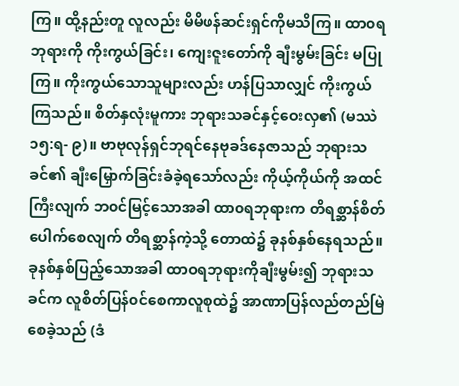ကြ။ ထို့နည်းတူ လူလည်း မိမိဖန်ဆင်းရှင်ကိုမသိကြ။ ထာ၀ရဘုရားကို ကိုးကွယ်ခြင်း၊ ကျေးဇူးတော်ကို ချီးမွမ်းခြင်း မပြုကြ။ ကိုးကွယ်သောသူများလည်း ဟန်ပြသာလျှင် ကိုးကွယ်ကြသည်။ စိတ်နှလုံးမူကား ဘုရားသခင်နှင့်ဝေးလှ၏ (မဿဲ ၁၅:ရ- ၉)။ ဗာဗုလုန်ရှင်ဘုရင်နေဗုခဒ်နေဇာသည် ဘုရားသခင်၏ ချီးမြှောက်ခြင်းခံခဲ့ရသော်လည်း ကိုယ့်ကိုယ်ကို အထင်ကြီးလျက် ဘ၀င်မြင့်သောအခါ ထာ၀ရဘုရားက တိရစ္ဆာန်စိတ်ပေါက်စေလျက် တိရစ္ဆာန်ကဲ့သို့ တောထဲ၌ ခုနစ်နှစ်နေရသည်။ ခုနစ်နှစ်ပြည့်သောအခါ ထာဝရဘုရားကိုချီးမွမ်း၍ ဘုရားသခင်က လူစိတ်ပြန်၀င်စေကာလူစုထဲ၌ အာဏာပြန်လည်တည်မြဲစေခဲ့သည် (ဒံ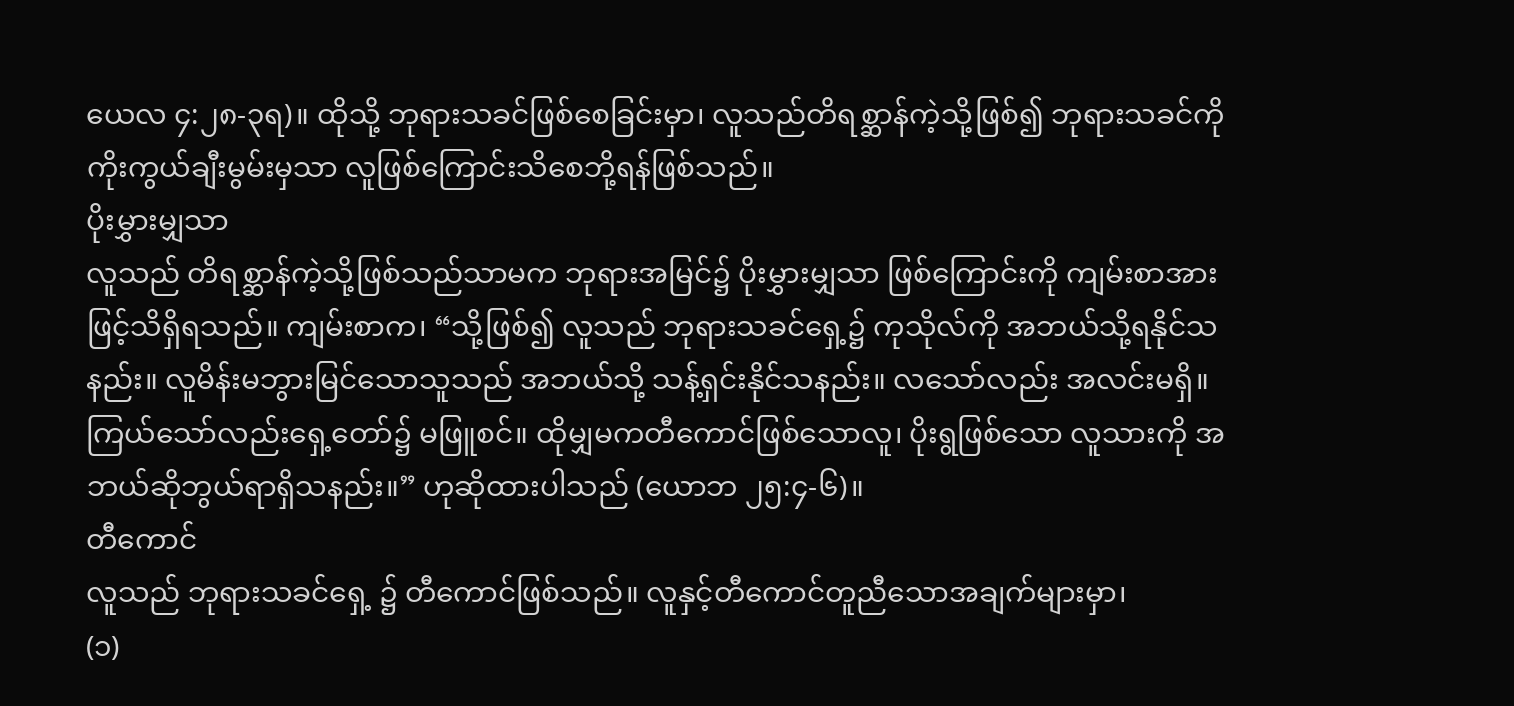ယေလ ၄:၂၈-၃ရ)။ ထိုသို့ ဘုရားသခင်ဖြစ်စေခြင်းမှာ၊ လူသည်တိရစ္ဆာန်ကဲ့သို့ဖြစ်၍ ဘုရားသခင်ကို ကိုးကွယ်ချီးမွမ်းမှသာ လူဖြစ်ကြောင်းသိစေဘို့ရန်ဖြစ်သည်။
ပိုးမွှားမျှသာ
လူသည် တိရစ္ဆာန်ကဲ့သို့ဖြစ်သည်သာမက ဘုရားအမြင်၌ ပိုးမွှားမျှသာ ဖြစ်ကြောင်းကို ကျမ်းစာအားဖြင့်သိရှိရသည်။ ကျမ်းစာက၊ “သို့ဖြစ်၍ လူသည် ဘုရားသခင်ရှေ့၌ ကုသိုလ်ကို အဘယ်သို့ရနိုင်သနည်း။ လူမိန်းမဘွားမြင်သောသူသည် အဘယ်သို့ သန့်ရှင်းနိုင်သနည်း။ လသော်လည်း အလင်းမရှိ။ ကြယ်သော်လည်းရှေ့တော်၌ မဖြူစင်။ ထိုမျှမကတီကောင်ဖြစ်သောလူ၊ ပိုးရွဖြစ်သော လူသားကို အဘယ်ဆိုဘွယ်ရာရှိသနည်း။” ဟုဆိုထားပါသည် (ယောဘ ၂၅:၄-၆)။
တီကောင်
လူသည် ဘုရားသခင်ရှေ့ ၌ တီကောင်ဖြစ်သည်။ လူနှင့်တီကောင်တူညီသောအချက်များမှာ၊
(၁)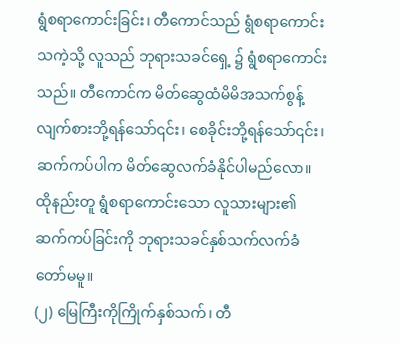ရွံစရာကောင်းခြင်း၊ တီကောင်သည် ရွံစရာကောင်းသကဲ့သို့ လူသည် ဘုရားသခင်ရှေ့ ၌ ရွံစရာကောင်းသည်။ တီကောင်က မိတ်ဆွေထံမိမိအသက်စွန့်လျက်စားဘို့ရန်သော်၎င်း၊ စေခိုင်းဘို့ရန်သော်၎င်း၊ ဆက်ကပ်ပါက မိတ်ဆွေလက်ခံနိုင်ပါမည်လော။ ထိုနည်းတူ ရွံစရာကောင်းသော လူသားများ၏ ဆက်ကပ်ခြင်းကို ဘုရားသခင်နှစ်သက်လက်ခံတော်မမူ။
(၂) မြေကြီးကိုကြိုက်နှစ်သက်၊ တီ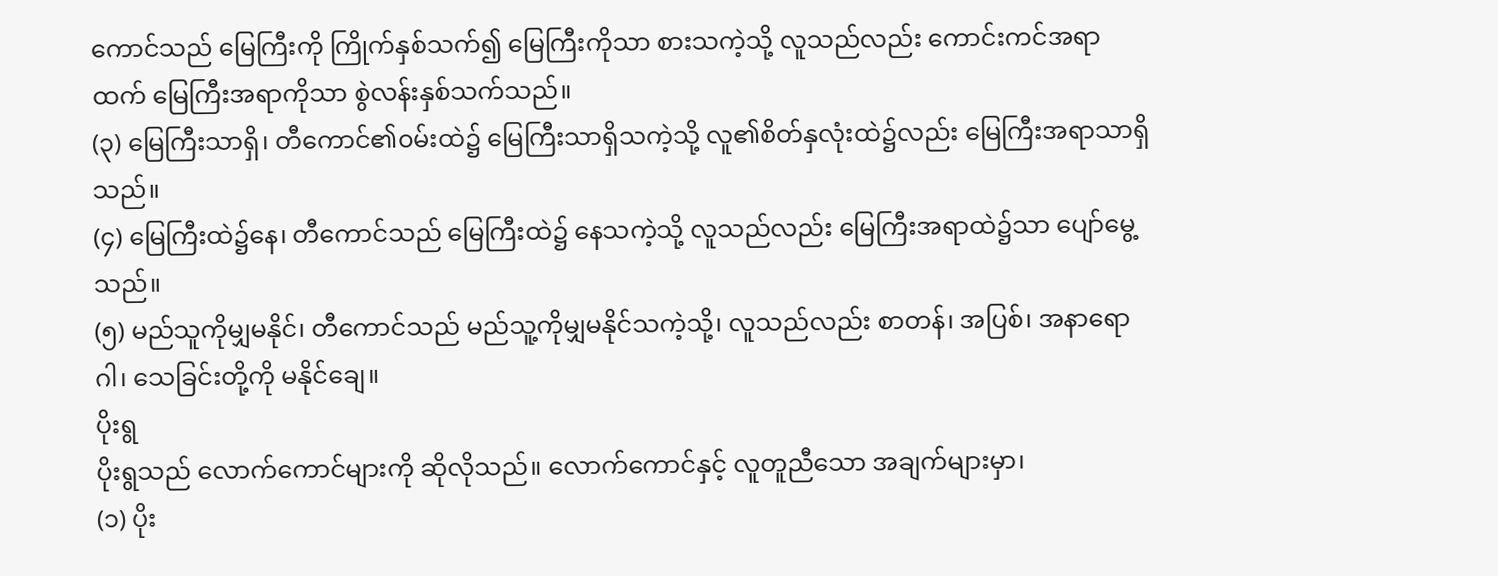ကောင်သည် မြေကြီးကို ကြိုက်နှစ်သက်၍ မြေကြီးကိုသာ စားသကဲ့သို့ လူသည်လည်း ကောင်းကင်အရာထက် မြေကြီးအရာကိုသာ စွဲလန်းနှစ်သက်သည်။
(၃) မြေကြီးသာရှိ၊ တီကောင်၏၀မ်းထဲ၌ မြေကြီးသာရှိသကဲ့သို့ လူ၏စိတ်နှလုံးထဲ၌လည်း မြေကြီးအရာသာရှိသည်။
(၄) မြေကြီးထဲ၌နေ၊ တီကောင်သည် မြေကြီးထဲ၌ နေသကဲ့သို့ လူသည်လည်း မြေကြီးအရာထဲ၌သာ ပျော်မွေ့သည်။
(၅) မည်သူကိုမျှမနိုင်၊ တီကောင်သည် မည်သူ့ကိုမျှမနိုင်သကဲ့သို့၊ လူသည်လည်း စာတန်၊ အပြစ်၊ အနာရောဂါ၊ သေခြင်းတို့ကို မနိုင်ချေ။
ပိုးရွ
ပိုးရွသည် လောက်ကောင်များကို ဆိုလိုသည်။ လောက်ကောင်နှင့် လူတူညီသော အချက်များမှာ၊
(၁) ပိုး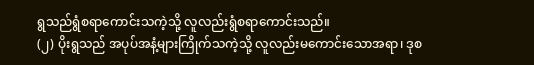ရွသည်ရွံစရာကောင်းသကဲ့သို့ လူလည်းရွံစရာကောင်းသည်။
(၂) ပိုးရွသည် အပုပ်အနံ့များကြိုက်သကဲ့သို့ လူလည်းမကောင်းသောအရာ၊ ဒုစ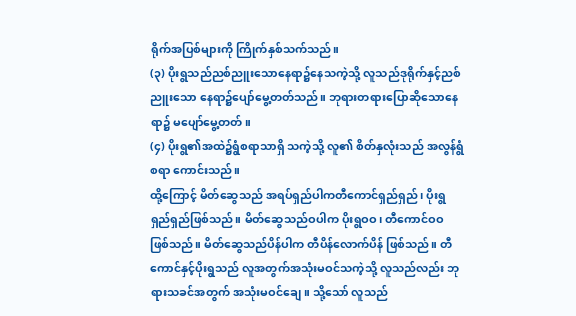ရိုက်အပြစ်များကို ကြိုက်နှစ်သက်သည်။
(၃) ပိုးရွသည်ညစ်ညူးသောနေရာ၌နေသကဲ့သို့ လူသည်ဒုရိုက်နှင့်ညစ်ညူးသော နေရာ၌ပျော်မွေ့တတ်သည်။ ဘုရားတရားပြောဆိုသောနေရာ၌ မပျော်မွေ့တတ်။
(၄) ပိုးရွ၏အထဲ၌ရွံစရာသာရှိ သကဲ့သို့ လူ၏ စိတ်နှလုံးသည် အလွန်ရွံစရာ ကောင်းသည်။
ထို့ကြောင့် မိတ်ဆွေသည် အရပ်ရှည်ပါကတီကောင်ရှည်ရှည်၊ ပိုးရွရှည်ရှည်ဖြစ်သည်။ မိတ်ဆွေသည်ဝပါက ပိုးရွဝဝ၊ တီကောင်ဝဝ ဖြစ်သည်။ မိတ်ဆွေသည်ပိန်ပါက တီပိန်လောက်ပိန် ဖြစ်သည်။ တီကောင်နှင့်ပိုးရွသည် လူအတွက်အသုံးမဝင်သကဲ့သို့ လူသည်လည်း ဘုရားသခင်အတွက် အသုံးမဝင်ချေ။ သို့သော် လူသည်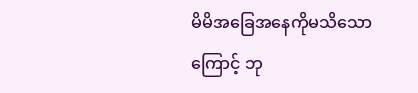မိမိအခြေအနေကိုမသိသောကြောင့် ဘု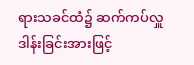ရားသခင်ထံ၌ ဆက်ကပ်လှူဒါန်းခြင်းအားဖြင့်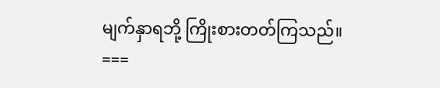မျက်နှာရဘို့ ကြိုးစားတတ်ကြသည်။
===